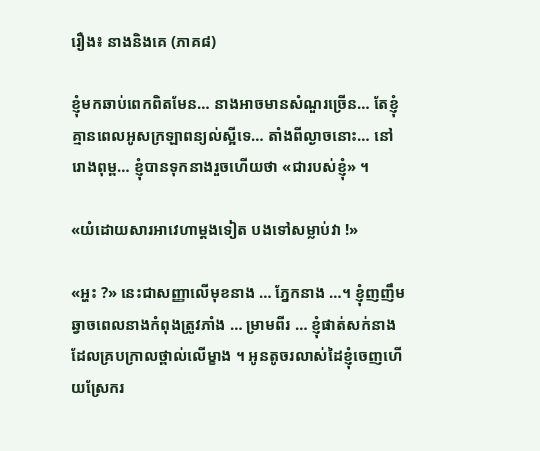រឿង៖ នាងនិងគេ (ភាគ៨)

ខ្ញុំមកឆាប់ពេកពិតមែន… នាងអាចមានសំណួរច្រើន… តែខ្ញុំគ្មានពេលអូសក្រឡាពន្យល់ស្អីទេ… តាំងពីល្ងាចនោះ… នៅរោងពុម្ព… ខ្ញុំបានទុកនាងរួចហើយថា «ជារបស់ខ្ញុំ» ។

«យំដោយសារអាវេហាម្តងទៀត បងទៅសម្លាប់វា !»

«អ្ហះ ?» នេះជាសញ្ញាលើមុខនាង … ភ្នែកនាង …។ ខ្ញុំញញឹមឆ្វាចពេលនាងកំពុងត្រូវភាំង … ម្រាមពីរ … ខ្ញុំផាត់សក់នាងដែលគ្របក្រាលថ្ពាល់លើម្ខាង ។ អូនតូចរលាស់ដៃខ្ញុំចេញហើយស្រែករ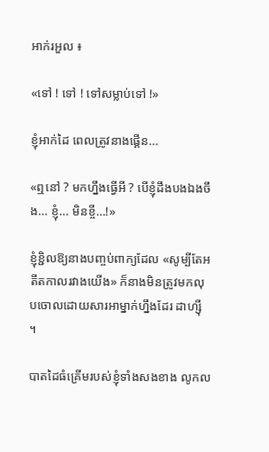អាក់រអួល ៖

«ទៅ ! ទៅ ! ទៅសម្លាប់ទៅ !»

ខ្ញុំអាក់ដៃ ពេលត្រូវនាងផ្គើន…

«ឮនៅ ? មកហ្នឹងធ្វើអី ? បើខ្ញុំដឹងបងឯងចឹង… ខ្ញុំ… មិនខ្ចី…!»

ខ្ញុំខ្ជិលឱ្យនាងបញ្ចប់ពាក្យដែល «សូម្បីតែអតីតកាលរវាងយើង» ក៏នាងមិនត្រូវមកលុបចោលដោយសារអាម្នាក់ហ្នឹងដែរ ដាហ្សុី ។

បាតដៃធំគ្រើមរបស់ខ្ញុំទាំងសងខាង លូកល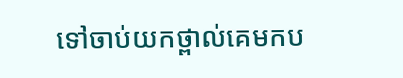ទៅចាប់យកថ្ពាល់គេមកប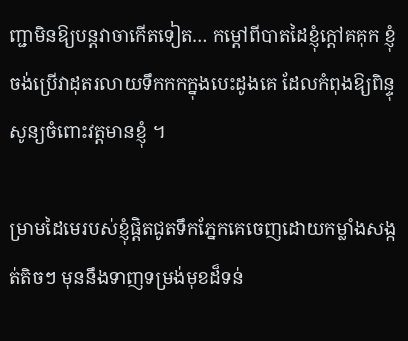ញ្ជាមិនឱ្យបន្តវាចាកើតទៀត… កម្តៅពីបាតដៃខ្ញុំក្តៅគគុក ខ្ញុំចង់ប្រើវាដុតរលាយទឹកកកក្នុងបេះដូងគេ ដែលកំពុងឱ្យពិន្ទុសូន្យចំពោះវត្តមានខ្ញុំ ។

ម្រាមដៃមេរបស់ខ្ញុំផ្ដិតជូតទឹកភ្នែកគេចេញដោយកម្លាំងសង្កត់តិចៗ មុននឹងទាញទម្រង់មុខដ៏ទន់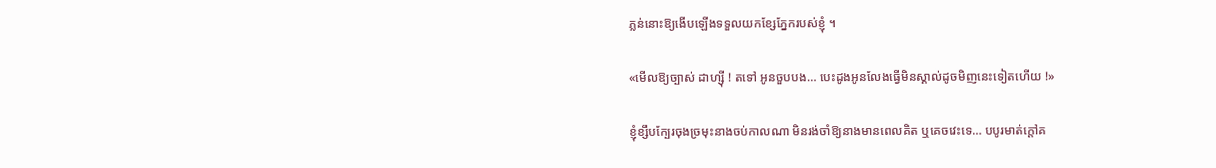ភ្លន់នោះឱ្យងើបឡើងទទួលយកខ្សែភ្នែករបស់ខ្ញុំ ។

«មើលឱ្យច្បាស់ ដាហ្ស៊ី ! តទៅ អូនចួបបង… បេះដូងអូនលែងធ្វើមិនស្គាល់ដូចមិញនេះទៀតហើយ !»

ខ្ញុំខ្សឹបក្បែរចុងច្រមុះនាងចប់កាលណា មិនរង់ចាំឱ្យនាងមានពេលគិត ឬគេចវេះទេ… បបូរមាត់ក្តៅគ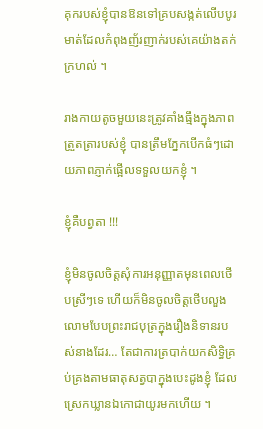គុករបស់ខ្ញុំបានឱនទៅគ្របសង្កត់លើបបូរមាត់ដែលកំពុងញ័រញាក់របស់គេយ៉ាងតក់ក្រហល់ ។

រាងកាយតូចមួយនេះត្រូវគាំងធ្មឹងក្នុងភាពត្រួតត្រារបស់ខ្ញុំ បានត្រឹមភ្នែកបើកធំៗដោយភាពភ្ញាក់ផ្អើលទទួលយកខ្ញុំ ។

ខ្ញុំគឺបព្វតា !!!

ខ្ញុំមិនចូលចិត្តសុំការអនុញ្ញាតមុនពេលថើបស្រីៗទេ ហើយក៏មិនចូលចិត្តថើបលួងលោមបែបព្រះរាជបុត្រក្នុងរឿងនិទានរបស់នាងដែរ… តែជាការត្របាក់យកសិទ្ធិគ្រប់គ្រងតាមធាតុសត្វបាក្នុងបេះដូងខ្ញុំ ដែលស្រេកឃ្លានឯកោជាយូរមកហើយ ។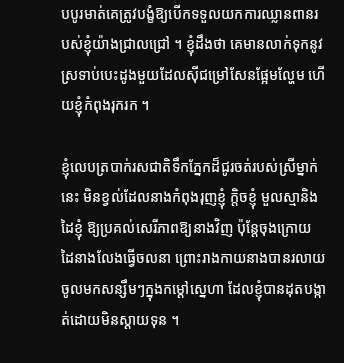បបូរមាត់គេត្រូវបង្ខំឱ្យបើកទទួលយកការឈ្លានពានរបស់ខ្ញុំយ៉ាងជ្រាលជ្រៅ ។ ខ្ញុំដឹងថា គេមានលាក់ទុកនូវស្រទាប់បេះដូងមួយដែលស៊ីជម្រៅសែនផ្អែមល្ហែម ហើយខ្ញុំកំពុងរុករក ។

ខ្ញុំលេបត្របាក់រសជាតិទឹកភ្នែកដ៏ជូរចត់របស់ស្រីម្នាក់នេះ មិនខ្វល់ដែលនាងកំពុងរុញខ្ញុំ ក្តិចខ្ញុំ មួលស្មានិងដៃខ្ញុំ ឱ្យប្រគល់សេរីភាពឱ្យនាងវិញ ប៉ុន្តែចុងក្រោយ ដៃនាងលែងធ្វើចលនា ព្រោះរាងកាយនាងបានរលាយចូលមកសន្សឹមៗក្នុងកម្តៅស្នេហា ដែលខ្ញុំបានដុតបង្កាត់ដោយមិនស្តាយទុន ។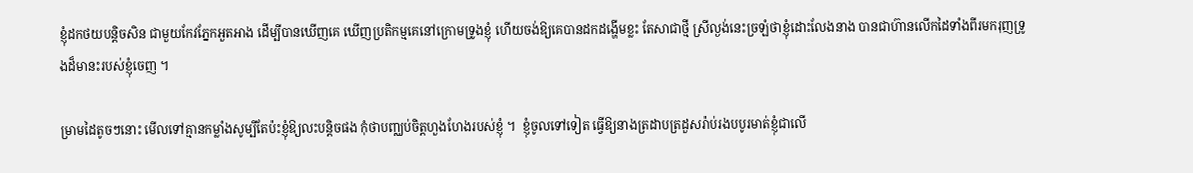ខ្ញុំដកថយបន្តិចសិន ជាមួយកែវភ្នែកអួតអាង ដើម្បីបានឃើញគេ ឃើញប្រតិកម្មគេនៅក្រោមទ្រូងខ្ញុំ ហើយចង់ឱ្យគេបានដកដង្ហើមខ្លះ តែសាជាថ្មី ស្រីល្ងង់នេះច្រឡំថាខ្ញុំដោះលែងនាង បានជាហ៊ានលើកដៃទាំងពីរមករុញទ្រូងដ៏មានះរបស់ខ្ញុំចេញ ។

ម្រាមដៃតូចៗនោះ មើលទៅគ្មានកម្លាំងសូម្បីតែប៉ះខ្ញុំឱ្យលះបន្តិចផង កុំថាបញ្ឈប់ចិត្តហួងហែងរបស់ខ្ញុំ ។  ខ្ញុំចូលទៅទៀត ធ្វើឱ្យនាងត្រដាបត្រដួសរ៉ាប់រងបបូរមាត់ខ្ញុំជាលើ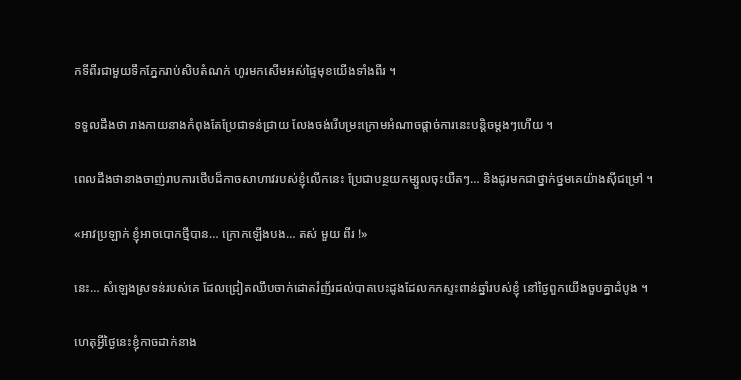កទីពីរជាមួយទឹកភ្នែករាប់សិបតំណក់ ហូរមកសើមអស់ផ្ទៃមុខយើងទាំងពីរ ។

ទទួលដឹងថា រាងកាយនាងកំពុងតែប្រែជាទន់ជ្រាយ លែងចង់រើបម្រះក្រោមអំណាចផ្តាច់ការនេះបន្តិចម្តងៗហើយ ។

ពេលដឹងថានាងចាញ់រាបការថើបដ៏កាចសាហាវរបស់ខ្ញុំលើកនេះ ប្រែជាបន្ថយកម្សួលចុះយឺតៗ… និងដូរមកជាថ្នាក់ថ្នមគេយ៉ាងស៊ីជម្រៅ ។

«អាវប្រឡាក់ ខ្ញុំអាចបោកថ្មីបាន… ក្រោកឡើងបង… តស់ មួយ ពីរ !»

នេះ… សំឡេងស្រទន់របស់គេ ដែលជ្រៀតឈឹបចាក់ដោតរំញ័រដល់បាតបេះដូងដែលកកស្ទះពាន់ឆ្នាំរបស់ខ្ញុំ នៅថ្ងៃពួកយើងចួបគ្នាដំបូង ។

ហេតុអ្វីថ្ងៃនេះខ្ញុំកាចដាក់នាង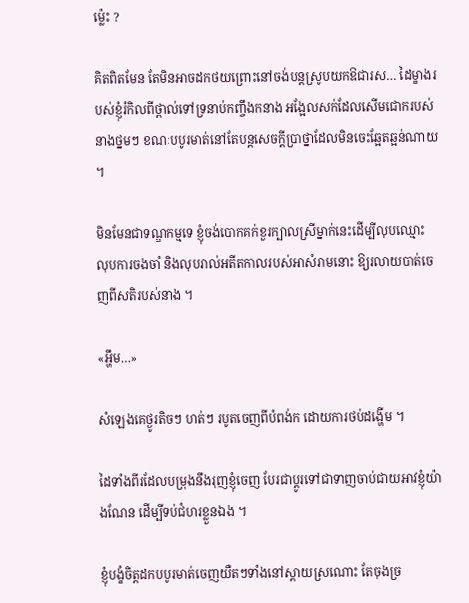ម្ល៉េះ ?

គិតពិតមែន តែមិនអាចដកថយព្រោះនៅចង់បន្តស្រូបយកឱជារស… ដៃម្ខាងរបស់ខ្ញុំរំកិលពីថ្ពាល់ទៅទ្រនាប់កញ្ចឹងកនាង អង្អែលសក់ដែលសើមជោករបស់នាងថ្នមៗ ខណៈបបូរមាត់នៅតែបន្តសេចក្តីប្រាថ្នាដែលមិនចេះឆ្អែតឆ្អន់ណាយ ។

មិនមែនជាទណ្ឌកម្មទេ ខ្ញុំចង់បោកគក់ខួរក្បាលស្រីម្នាក់នេះដើម្បីលុបឈ្មោះ លុបការចងចាំ និងលុបរាល់អតីតកាលរបស់អាសំរាមនោះ ឱ្យរលាយបាត់ចេញពីសតិរបស់នាង ។

«អ្ហឹម…»

សំឡេងគេថ្ងូរតិចៗ ហត់ៗ របូតចេញពីបំពង់ក ដោយការថប់ដង្ហើម ។

ដៃទាំងពីរដែលបម្រុងនឹងរុញខ្ញុំចេញ បែរជាប្តូរទៅជាទាញចាប់ជាយអាវខ្ញុំយ៉ាងណែន ដើម្បីទប់ជំហរខ្លួនឯង ។

ខ្ញុំបង្ខំចិត្តដកបបូរមាត់ចេញយឺតៗទាំងនៅស្តាយស្រណោះ តែចុងច្រ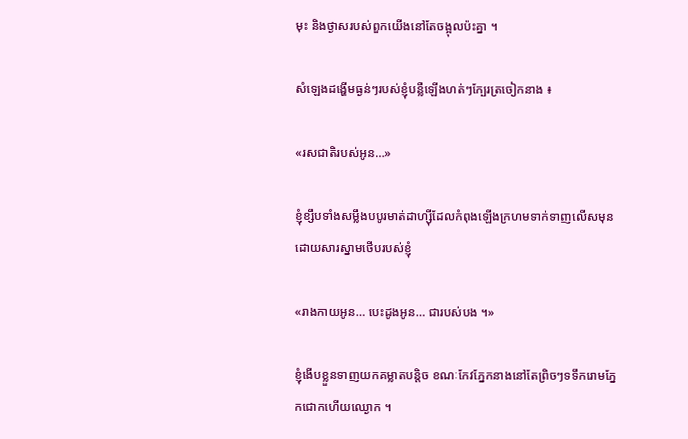មុះ និងថ្ងាសរបស់ពួកយើងនៅតែចង្អុលប៉ះគ្នា ។

សំឡេងដង្ហើមធ្ងន់ៗរបស់ខ្ញុំបន្លឺឡើងហត់ៗក្បែរត្រចៀកនាង ៖

«រសជាតិរបស់អូន…»

ខ្ញុំខ្សឹបទាំងសម្លឹងបបូរមាត់ដាហ្ស៊ីដែលកំពុងឡើងក្រហមទាក់ទាញលើសមុនដោយសារស្នាមថើបរបស់ខ្ញុំ

«រាងកាយអូន… បេះដូងអូន… ជារបស់បង ។»

ខ្ញុំងើបខ្លួនទាញយកគម្លាតបន្តិច ខណៈកែវភ្នែកនាងនៅតែព្រិចៗទទឹករោមភ្នែកជោកហើយឈ្ងោក ។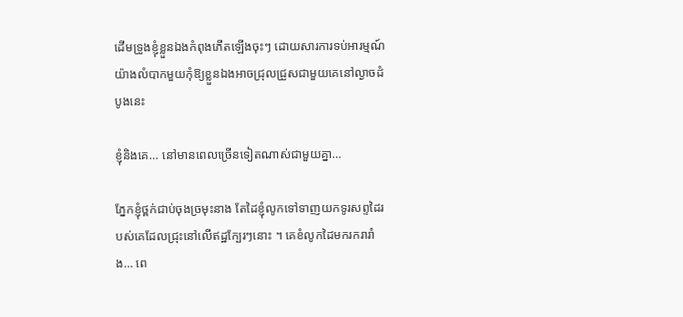ដើមទ្រូងខ្ញុំខ្លួនឯងកំពុងភើតឡើងចុះៗ ដោយសារការទប់អារម្មណ៍យ៉ាងលំបាកមួយកុំឱ្យខ្លួនឯងអាចជ្រុលជ្រួសជាមួយគេនៅល្ងាចដំបូងនេះ

ខ្ញុំនិងគេ… នៅមានពេលច្រើនទៀតណាស់ជាមួយគ្នា…

ភ្នែកខ្ញុំថ្ពក់ជាប់ចុងច្រមុះនាង តែដៃខ្ញុំលូកទៅទាញយកទូរសព្ទដៃរបស់គេដែលជ្រុះនៅលើឥដ្ឋក្បែរៗនោះ ។ គេខំលូកដៃមករករារាំង… ពេ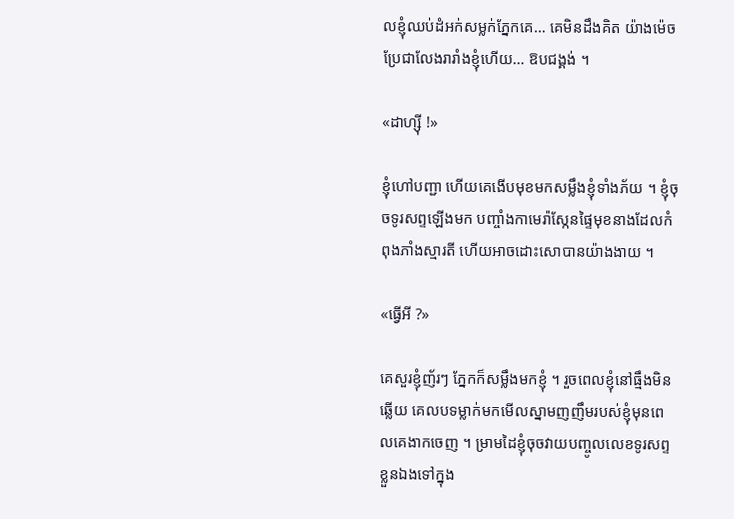លខ្ញុំឈប់ដំអក់សម្លក់ភ្នែកគេ… គេមិនដឹងគិត យ៉ាងម៉េច ប្រែជាលែងរារាំងខ្ញុំហើយ… ឱបជង្គង់ ។

«ដាហ្ស៊ី !»

ខ្ញុំហៅបញ្ជា ហើយគេងើបមុខមកសម្លឹងខ្ញុំទាំងភ័យ ។ ខ្ញុំចុចទូរសព្ទឡើងមក បញ្ចាំងកាមេរ៉ាស្កែនផ្ទៃមុខនាងដែលកំពុងភាំងស្មារតី ហើយអាចដោះសោបានយ៉ាងងាយ ។

«ធ្វើអី ?»

គេសួរខ្ញុំញ័រៗ ភ្នែកក៏សម្លឹងមកខ្ញុំ ។ រួចពេលខ្ញុំនៅធ្មឹងមិនឆ្លើយ គេលបទម្លាក់មកមើលស្នាមញញឹមរបស់ខ្ញុំមុនពេលគេងាកចេញ ។ ម្រាមដៃខ្ញុំចុចវាយបញ្ចូលលេខទូរសព្ទខ្លួនឯងទៅក្នុង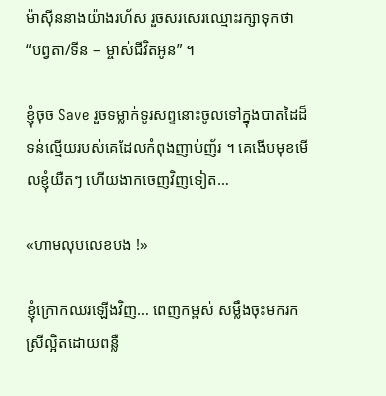ម៉ាស៊ីននាងយ៉ាងរហ័ស រួចសរសេរឈ្មោះរក្សាទុកថា “បព្វតា/ទីន – ម្ចាស់ជីវិតអូន” ។

ខ្ញុំចុច Save រួចទម្លាក់ទូរសព្ទនោះចូលទៅក្នុងបាតដៃដ៏ទន់ល្មើយរបស់គេដែលកំពុងញាប់ញ័រ ។ គេងើបមុខមើលខ្ញុំយឺតៗ ហើយងាកចេញវិញទៀត…

«ហាមលុបលេខបង !»

ខ្ញុំក្រោកឈរឡើងវិញ… ពេញកម្ពស់ សម្លឹងចុះមករកស្រីល្អិតដោយពន្លឺ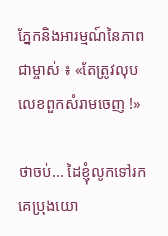ភ្នែកនិងអារម្មណ៍នៃភាពជាម្ចាស់ ៖ «តែត្រូវលុបលេខពួកសំរាមចេញ !»

ថាចប់… ដៃខ្ញុំលូកទៅរកគេប្រុងយោ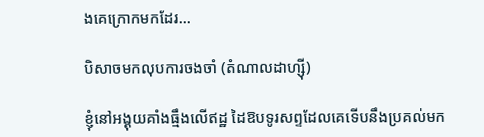ងគេក្រោកមកដែរ…

បិសាចមកលុបការចងចាំ (តំណាលដាហ្ស៊ី)

ខ្ញុំនៅអង្គុយគាំងធ្មឹងលើឥដ្ឋ ដៃឱបទូរសព្ទដែលគេទើបនឹងប្រគល់មក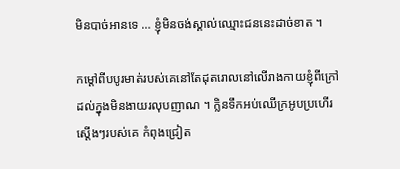មិនបាច់អានទេ … ខ្ញុំមិនចង់ស្គាល់ឈ្មោះជននេះដាច់ខាត ។

កម្តៅពីបបូរមាត់របស់គេនៅតែដុតរោលនៅលើរាងកាយខ្ញុំពីក្រៅដល់ក្នុងមិនងាយរលុបញាណ ។ ក្លិនទឹកអប់ឈើក្រអូបប្រហើរស្តើងៗរបស់គេ កំពុងជ្រៀត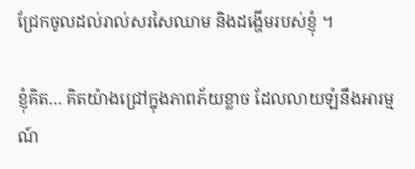ជ្រែកចូលដល់រាល់សរសៃឈាម និងដង្ហើមរបស់ខ្ញុំ ។

ខ្ញុំគិត… គិតយ៉ាងជ្រៅក្នុងភាពភ័យខ្លាច ដែលលាយឡំនឹងអារម្មណ៍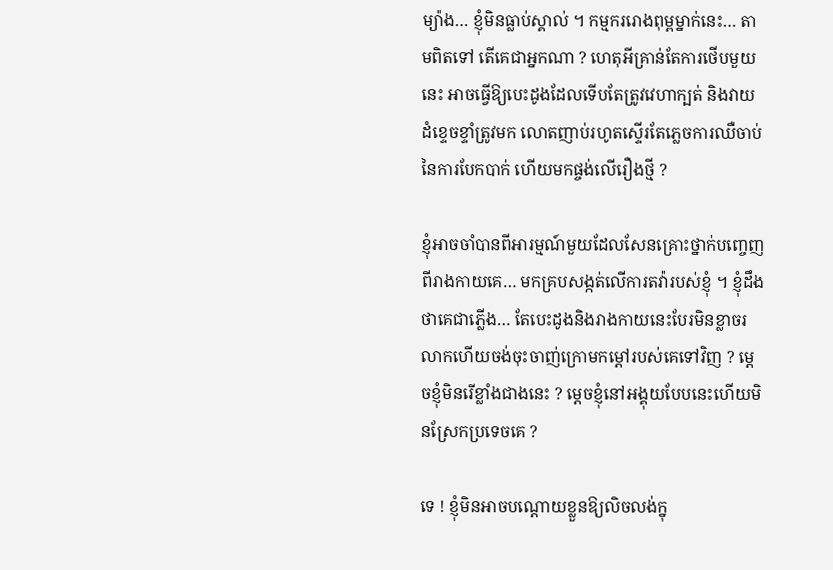ម្យ៉ាង… ខ្ញុំមិនធ្លាប់ស្គាល់ ។ កម្មកររោងពុម្ពម្នាក់នេះ… តាមពិតទៅ តើគេជាអ្នកណា ? ហេតុអីគ្រាន់តែការថើបមួយនេះ អាចធ្វើឱ្យបេះដូងដែលទើបតែត្រូវវេហាក្បត់ និងវាយដំខ្ទេចខ្ទាំត្រូវមក លោតញាប់រហូតស្ទើរតែភ្លេចការឈឺចាប់នៃការបែកបាក់ ហើយមកផ្ចង់លើរឿងថ្មី ?

ខ្ញុំអាចចាំបានពីអារម្មណ៍មួយដែលសែនគ្រោះថ្នាក់បញ្ចេញពីរាងកាយគេ… មកគ្របសង្កត់លើការតវ៉ារបស់ខ្ញុំ ។ ខ្ញុំដឹងថាគេជាភ្លើង… តែបេះដូងនិងរាងកាយនេះបែរមិនខ្លាចរលាកហើយចង់ចុះចាញ់ក្រោមកម្តៅរបស់គេទៅវិញ ? ម្តេចខ្ញុំមិនរើខ្លាំងជាងនេះ ? ម្តេចខ្ញុំនៅអង្គុយបែបនេះហើយមិនស្រែកប្រទេចគេ ?

ទេ ! ខ្ញុំមិនអាចបណ្តោយខ្លួនឱ្យលិចលង់ក្នុ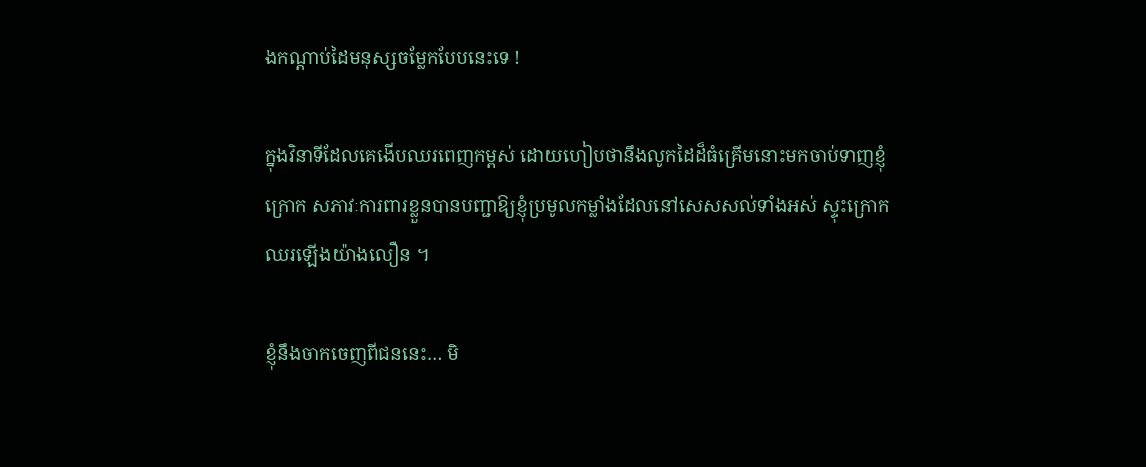ងកណ្តាប់ដៃមនុស្សចម្លែកបែបនេះទេ !

ក្នុងវិនាទីដែលគេងើបឈរពេញកម្ពស់ ដោយហៀបថានឹងលូកដៃដ៏ធំគ្រើមនោះមកចាប់ទាញខ្ញុំក្រោក សភាវៈការពារខ្លួនបានបញ្ជាឱ្យខ្ញុំប្រមូលកម្លាំងដែលនៅសេសសល់ទាំងអស់ ស្ទុះក្រោកឈរឡើងយ៉ាងលឿន ។

ខ្ញុំនឹងចាកចេញពីជននេះ… មិ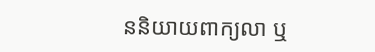ននិយាយពាក្យលា ឬ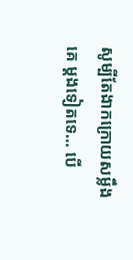សូម្បីតែងាកក្រោយសម្លឹងគេ ម្តងទៀតទេ… បើ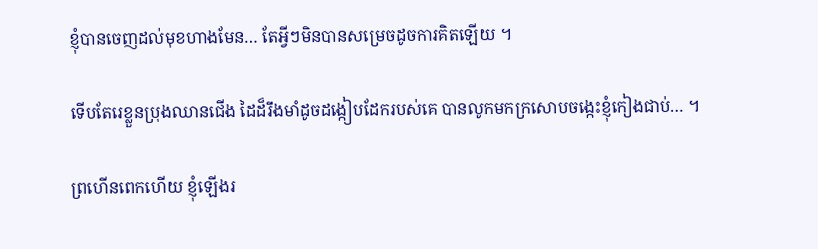ខ្ញុំបានចេញដល់មុខហាងមែន… តែអ្វីៗមិនបានសម្រេចដូចការគិតឡើយ ។

ទើបតែរេខ្លួនប្រុងឈានជើង ដៃដ៏រឹងមាំដូចដង្កៀបដែករបស់គេ បានលូកមកក្រសោបចង្កេះខ្ញុំកៀងជាប់… ។

ព្រហើនពេកហើយ ខ្ញុំឡើងរ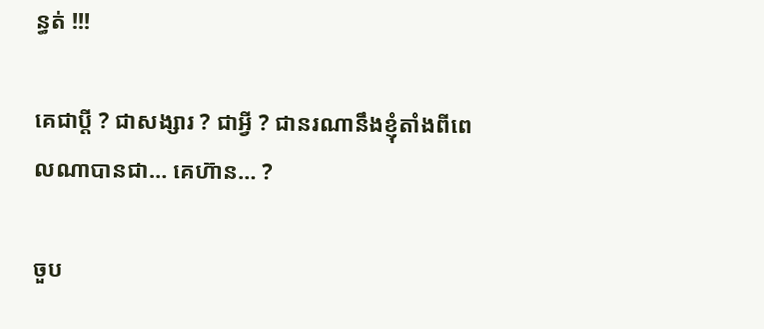ន្ធត់ !!!

គេជាប្តី ? ជាសង្សារ ? ជាអ្វី ? ជានរណានឹងខ្ញុំតាំងពីពេលណាបានជា… គេហ៊ាន… ?

ចួប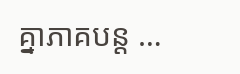គ្នាភាគបន្ត …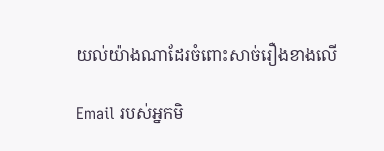យល់យ៉ាងណាដែរចំពោះសាច់រឿងខាងលើ

Email របស់អ្នកមិ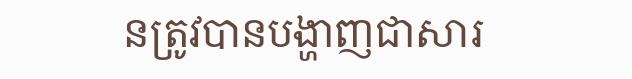នត្រូវបានបង្ហាញជាសារ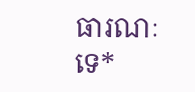ធារណៈទេ*